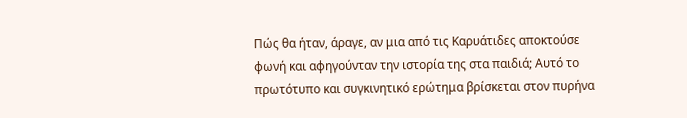Πώς θα ήταν, άραγε, αν μια από τις Καρυάτιδες αποκτούσε φωνή και αφηγούνταν την ιστορία της στα παιδιά; Αυτό το πρωτότυπο και συγκινητικό ερώτημα βρίσκεται στον πυρήνα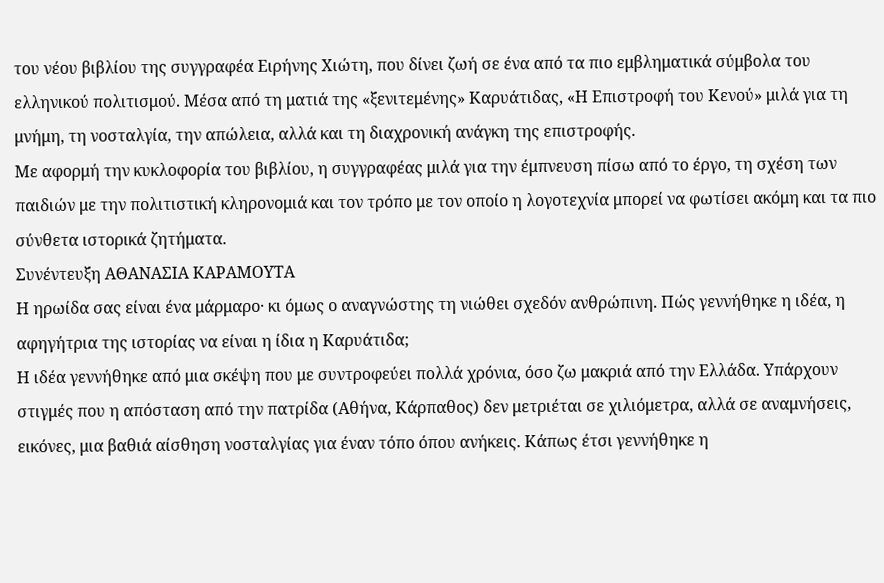του νέου βιβλίου της συγγραφέα Ειρήνης Χιώτη, που δίνει ζωή σε ένα από τα πιο εμβληματικά σύμβολα του ελληνικού πολιτισμού. Μέσα από τη ματιά της «ξενιτεμένης» Καρυάτιδας, «Η Επιστροφή του Κενού» μιλά για τη μνήμη, τη νοσταλγία, την απώλεια, αλλά και τη διαχρονική ανάγκη της επιστροφής.
Με αφορμή την κυκλοφορία του βιβλίου, η συγγραφέας μιλά για την έμπνευση πίσω από το έργο, τη σχέση των παιδιών με την πολιτιστική κληρονομιά και τον τρόπο με τον οποίο η λογοτεχνία μπορεί να φωτίσει ακόμη και τα πιο σύνθετα ιστορικά ζητήματα.
Συνέντευξη ΑΘΑΝΑΣΙΑ ΚΑΡΑΜΟΥΤΑ
Η ηρωίδα σας είναι ένα μάρμαρο· κι όμως ο αναγνώστης τη νιώθει σχεδόν ανθρώπινη. Πώς γεννήθηκε η ιδέα, η αφηγήτρια της ιστορίας να είναι η ίδια η Καρυάτιδα;
Η ιδέα γεννήθηκε από μια σκέψη που με συντροφεύει πολλά χρόνια, όσο ζω μακριά από την Ελλάδα. Υπάρχουν στιγμές που η απόσταση από την πατρίδα (Αθήνα, Κάρπαθος) δεν μετριέται σε χιλιόμετρα, αλλά σε αναμνήσεις, εικόνες, μια βαθιά αίσθηση νοσταλγίας για έναν τόπο όπου ανήκεις. Κάπως έτσι γεννήθηκε η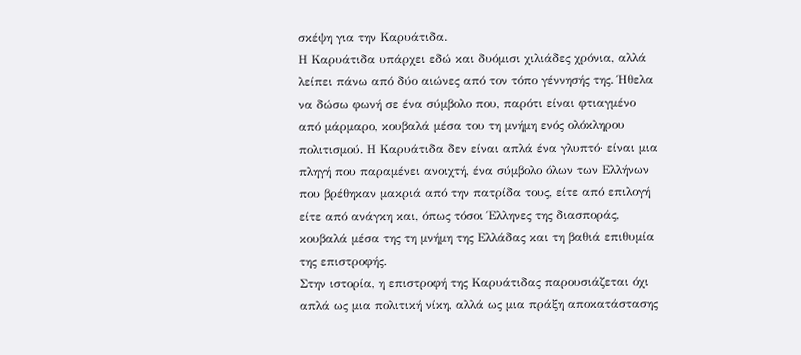σκέψη για την Καρυάτιδα.
Η Καρυάτιδα υπάρχει εδώ και δυόμισι χιλιάδες χρόνια, αλλά λείπει πάνω από δύο αιώνες από τον τόπο γέννησής της. Ήθελα να δώσω φωνή σε ένα σύμβολο που, παρότι είναι φτιαγμένο από μάρμαρο, κουβαλά μέσα του τη μνήμη ενός ολόκληρου πολιτισμού. Η Καρυάτιδα δεν είναι απλά ένα γλυπτό· είναι μια πληγή που παραμένει ανοιχτή, ένα σύμβολο όλων των Ελλήνων που βρέθηκαν μακριά από την πατρίδα τους, είτε από επιλογή είτε από ανάγκη και, όπως τόσοι Έλληνες της διασποράς, κουβαλά μέσα της τη μνήμη της Ελλάδας και τη βαθιά επιθυμία της επιστροφής.
Στην ιστορία, η επιστροφή της Καρυάτιδας παρουσιάζεται όχι απλά ως μια πολιτική νίκη, αλλά ως μια πράξη αποκατάστασης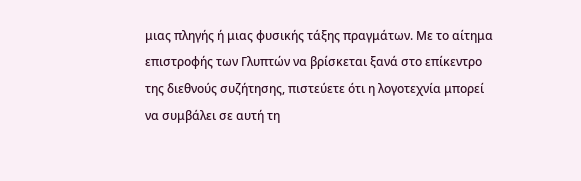μιας πληγής ή μιας φυσικής τάξης πραγμάτων. Με το αίτημα επιστροφής των Γλυπτών να βρίσκεται ξανά στο επίκεντρο της διεθνούς συζήτησης, πιστεύετε ότι η λογοτεχνία μπορεί να συμβάλει σε αυτή τη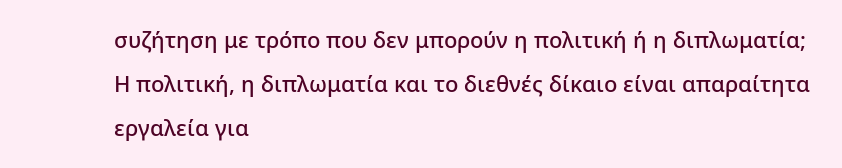συζήτηση με τρόπο που δεν μπορούν η πολιτική ή η διπλωματία;
Η πολιτική, η διπλωματία και το διεθνές δίκαιο είναι απαραίτητα εργαλεία για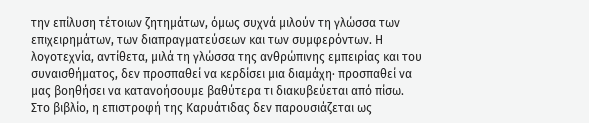την επίλυση τέτοιων ζητημάτων, όμως συχνά μιλούν τη γλώσσα των επιχειρημάτων, των διαπραγματεύσεων και των συμφερόντων. Η λογοτεχνία, αντίθετα, μιλά τη γλώσσα της ανθρώπινης εμπειρίας και του συναισθήματος, δεν προσπαθεί να κερδίσει μια διαμάχη· προσπαθεί να μας βοηθήσει να κατανοήσουμε βαθύτερα τι διακυβεύεται από πίσω.
Στο βιβλίο, η επιστροφή της Καρυάτιδας δεν παρουσιάζεται ως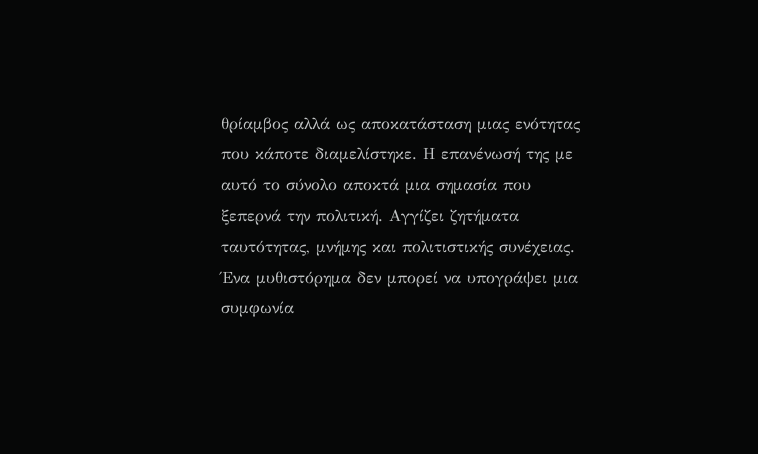θρίαμβος αλλά ως αποκατάσταση μιας ενότητας που κάποτε διαμελίστηκε. Η επανένωσή της με αυτό το σύνολο αποκτά μια σημασία που ξεπερνά την πολιτική. Αγγίζει ζητήματα ταυτότητας, μνήμης και πολιτιστικής συνέχειας. Ένα μυθιστόρημα δεν μπορεί να υπογράψει μια συμφωνία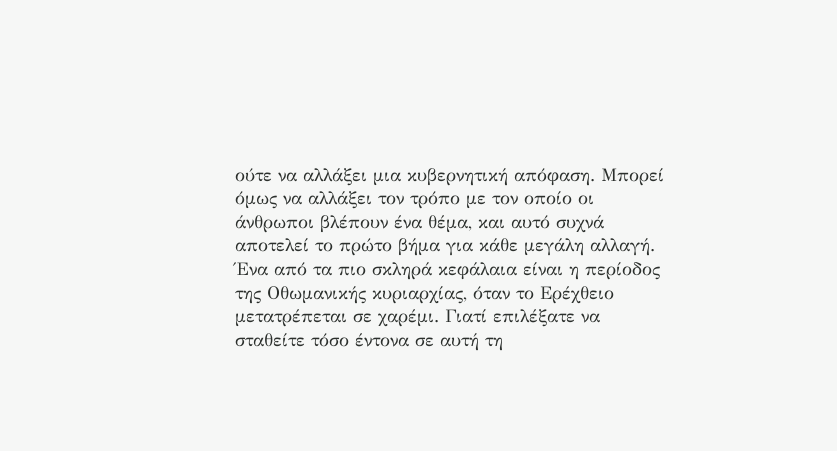ούτε να αλλάξει μια κυβερνητική απόφαση. Μπορεί όμως να αλλάξει τον τρόπο με τον οποίο οι άνθρωποι βλέπουν ένα θέμα, και αυτό συχνά αποτελεί το πρώτο βήμα για κάθε μεγάλη αλλαγή.
Ένα από τα πιο σκληρά κεφάλαια είναι η περίοδος της Οθωμανικής κυριαρχίας, όταν το Ερέχθειο μετατρέπεται σε χαρέμι. Γιατί επιλέξατε να σταθείτε τόσο έντονα σε αυτή τη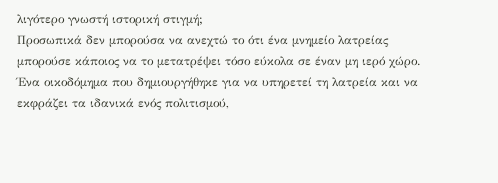λιγότερο γνωστή ιστορική στιγμή;
Προσωπικά δεν μπορούσα να ανεχτώ το ότι ένα μνημείο λατρείας μπορούσε κάποιος να το μετατρέψει τόσο εύκολα σε έναν μη ιερό χώρο. Ένα οικοδόμημα που δημιουργήθηκε για να υπηρετεί τη λατρεία και να εκφράζει τα ιδανικά ενός πολιτισμού,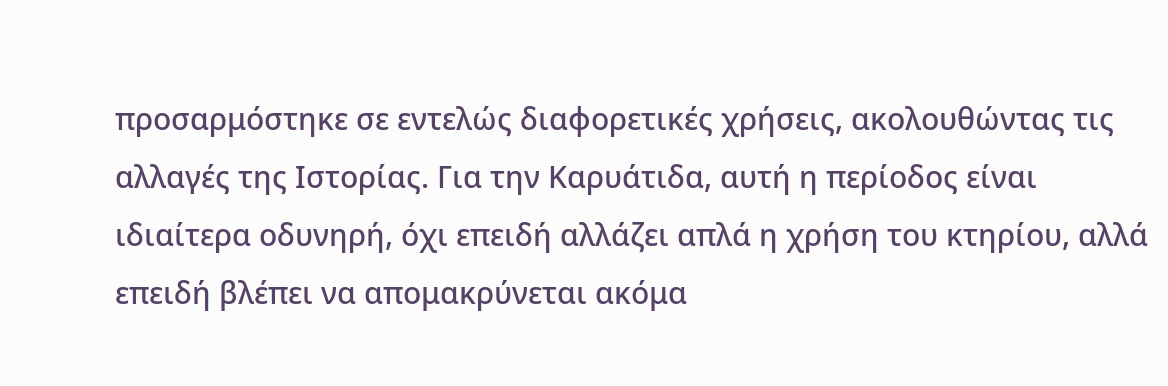προσαρμόστηκε σε εντελώς διαφορετικές χρήσεις, ακολουθώντας τις αλλαγές της Ιστορίας. Για την Καρυάτιδα, αυτή η περίοδος είναι ιδιαίτερα οδυνηρή, όχι επειδή αλλάζει απλά η χρήση του κτηρίου, αλλά επειδή βλέπει να απομακρύνεται ακόμα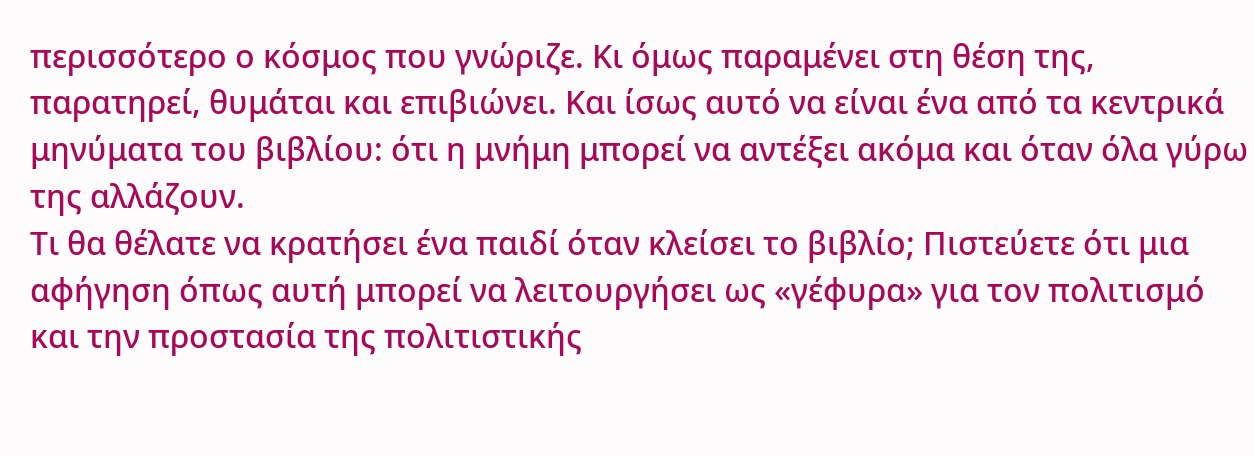περισσότερο ο κόσμος που γνώριζε. Κι όμως παραμένει στη θέση της, παρατηρεί, θυμάται και επιβιώνει. Και ίσως αυτό να είναι ένα από τα κεντρικά μηνύματα του βιβλίου: ότι η μνήμη μπορεί να αντέξει ακόμα και όταν όλα γύρω της αλλάζουν.
Τι θα θέλατε να κρατήσει ένα παιδί όταν κλείσει το βιβλίο; Πιστεύετε ότι μια αφήγηση όπως αυτή μπορεί να λειτουργήσει ως «γέφυρα» για τον πολιτισμό και την προστασία της πολιτιστικής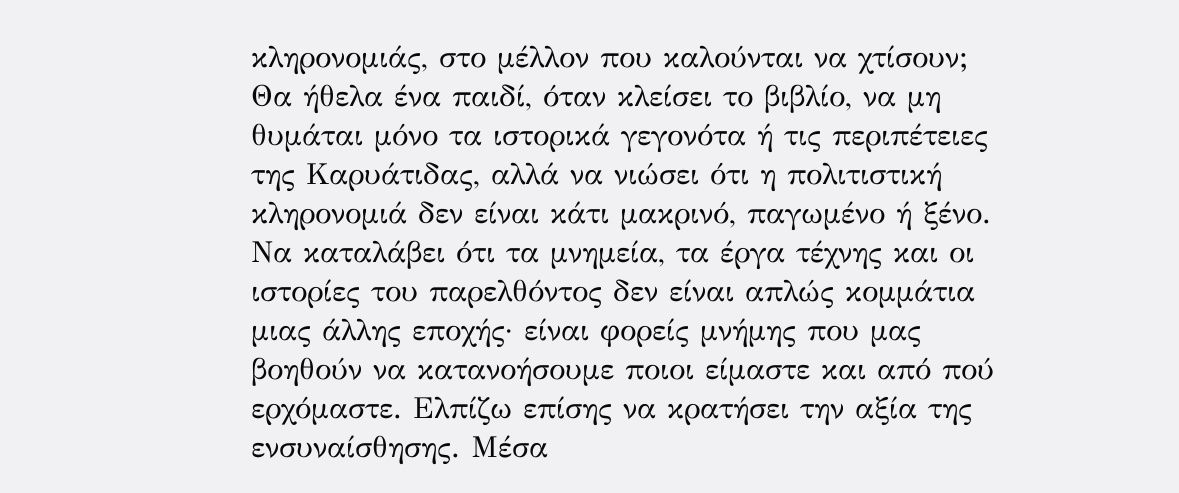κληρονομιάς, στο μέλλον που καλούνται να χτίσουν;
Θα ήθελα ένα παιδί, όταν κλείσει το βιβλίο, να μη θυμάται μόνο τα ιστορικά γεγονότα ή τις περιπέτειες της Καρυάτιδας, αλλά να νιώσει ότι η πολιτιστική κληρονομιά δεν είναι κάτι μακρινό, παγωμένο ή ξένο. Να καταλάβει ότι τα μνημεία, τα έργα τέχνης και οι ιστορίες του παρελθόντος δεν είναι απλώς κομμάτια μιας άλλης εποχής· είναι φορείς μνήμης που μας βοηθούν να κατανοήσουμε ποιοι είμαστε και από πού ερχόμαστε. Ελπίζω επίσης να κρατήσει την αξία της ενσυναίσθησης. Μέσα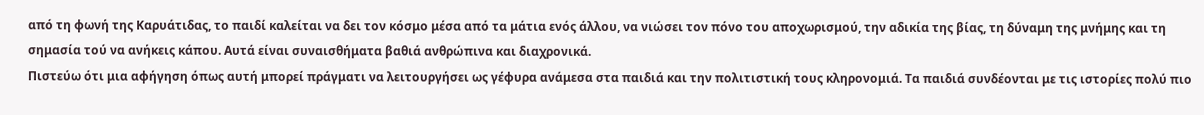από τη φωνή της Καρυάτιδας, το παιδί καλείται να δει τον κόσμο μέσα από τα μάτια ενός άλλου, να νιώσει τον πόνο του αποχωρισμού, την αδικία της βίας, τη δύναμη της μνήμης και τη σημασία τού να ανήκεις κάπου. Αυτά είναι συναισθήματα βαθιά ανθρώπινα και διαχρονικά.
Πιστεύω ότι μια αφήγηση όπως αυτή μπορεί πράγματι να λειτουργήσει ως γέφυρα ανάμεσα στα παιδιά και την πολιτιστική τους κληρονομιά. Τα παιδιά συνδέονται με τις ιστορίες πολύ πιο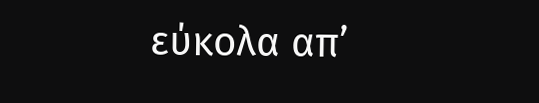εύκολα απ’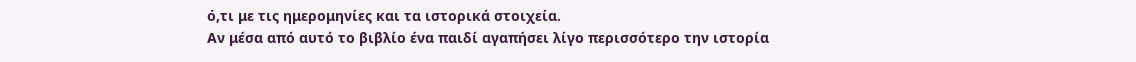ό,τι με τις ημερομηνίες και τα ιστορικά στοιχεία.
Αν μέσα από αυτό το βιβλίο ένα παιδί αγαπήσει λίγο περισσότερο την ιστορία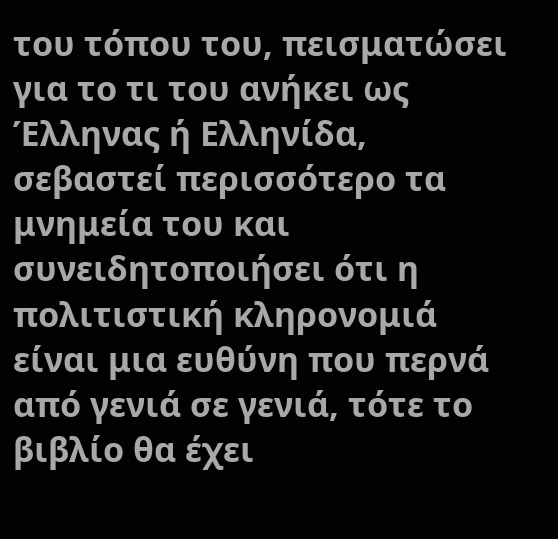του τόπου του, πεισματώσει για το τι του ανήκει ως Έλληνας ή Ελληνίδα, σεβαστεί περισσότερο τα μνημεία του και συνειδητοποιήσει ότι η πολιτιστική κληρονομιά είναι μια ευθύνη που περνά από γενιά σε γενιά, τότε το βιβλίο θα έχει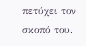πετύχει τον σκοπό του.